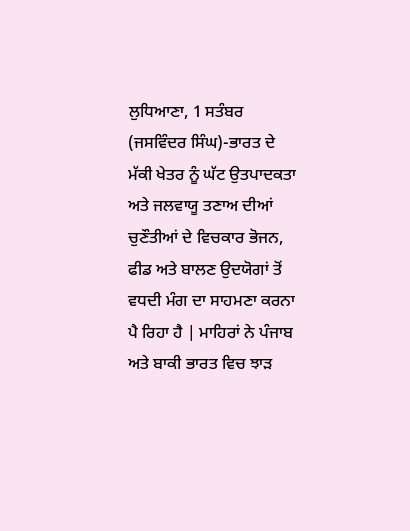ਲੁਧਿਆਣਾ, 1 ਸਤੰਬਰ (ਜਸਵਿੰਦਰ ਸਿੰਘ)-ਭਾਰਤ ਦੇ ਮੱਕੀ ਖੇਤਰ ਨੂੰ ਘੱਟ ਉਤਪਾਦਕਤਾ ਅਤੇ ਜਲਵਾਯੂ ਤਣਾਅ ਦੀਆਂ ਚੁਣੌਤੀਆਂ ਦੇ ਵਿਚਕਾਰ ਭੋਜਨ, ਫੀਡ ਅਤੇ ਬਾਲਣ ਉਦਯੋਗਾਂ ਤੋਂ ਵਧਦੀ ਮੰਗ ਦਾ ਸਾਹਮਣਾ ਕਰਨਾ ਪੈ ਰਿਹਾ ਹੈ | ਮਾਹਿਰਾਂ ਨੇ ਪੰਜਾਬ ਅਤੇ ਬਾਕੀ ਭਾਰਤ ਵਿਚ ਝਾੜ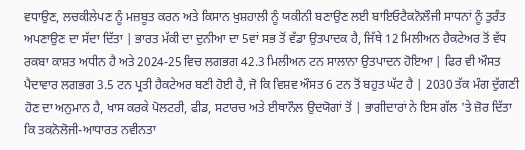ਵਧਾਉਣ, ਲਚਕੀਲੇਪਣ ਨੂੰ ਮਜ਼ਬੂਤ ਕਰਨ ਅਤੇ ਕਿਸਾਨ ਖੁਸ਼ਹਾਲੀ ਨੂੰ ਯਕੀਨੀ ਬਣਾਉਣ ਲਈ ਬਾਇਓਟੈਕਨੋਲੌਜੀ ਸਾਧਨਾਂ ਨੂੰ ਤੁਰੰਤ ਅਪਣਾਉਣ ਦਾ ਸੱਦਾ ਦਿੱਤਾ | ਭਾਰਤ ਮੱਕੀ ਦਾ ਦੁਨੀਆ ਦਾ 5ਵਾਂ ਸਭ ਤੋਂ ਵੱਡਾ ਉਤਪਾਦਕ ਹੈ, ਜਿੱਥੇ 12 ਮਿਲੀਅਨ ਹੈਕਟੇਅਰ ਤੋਂ ਵੱਧ ਰਕਬਾ ਕਾਸ਼ਤ ਅਧੀਨ ਹੈ ਅਤੇ 2024-25 ਵਿਚ ਲਗਭਗ 42.3 ਮਿਲੀਅਨ ਟਨ ਸਾਲਾਨਾ ਉਤਪਾਦਨ ਹੋਇਆ | ਫਿਰ ਵੀ ਔਸਤ ਪੈਦਾਵਾਰ ਲਗਭਗ 3.5 ਟਨ ਪ੍ਰਤੀ ਹੈਕਟੇਅਰ ਬਣੀ ਹੋਈ ਹੈ, ਜੋ ਕਿ ਵਿਸ਼ਵ ਔਸਤ 6 ਟਨ ਤੋਂ ਬਹੁਤ ਘੱਟ ਹੈ | 2030 ਤੱਕ ਮੰਗ ਦੁੱਗਣੀ ਹੋਣ ਦਾ ਅਨੁਮਾਨ ਹੈ, ਖਾਸ ਕਰਕੇ ਪੋਲਟਰੀ, ਫੀਡ, ਸਟਾਰਚ ਅਤੇ ਈਥਾਨੌਲ ਉਦਯੋਗਾਂ ਤੋਂ | ਭਾਗੀਦਾਰਾਂ ਨੇ ਇਸ ਗੱਲ 'ਤੇ ਜ਼ੋਰ ਦਿੱਤਾ ਕਿ ਤਕਨੋਲੋਜੀ-ਆਧਾਰਤ ਨਵੀਨਤਾ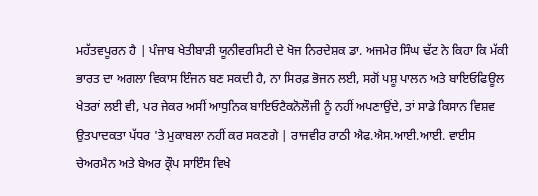ਮਹੱਤਵਪੂਰਨ ਹੈ | ਪੰਜਾਬ ਖੇਤੀਬਾੜੀ ਯੂਨੀਵਰਸਿਟੀ ਦੇ ਖੋਜ ਨਿਰਦੇਸ਼ਕ ਡਾ. ਅਜਮੇਰ ਸਿੰਘ ਢੱਟ ਨੇ ਕਿਹਾ ਕਿ ਮੱਕੀ ਭਾਰਤ ਦਾ ਅਗਲਾ ਵਿਕਾਸ ਇੰਜਨ ਬਣ ਸਕਦੀ ਹੈ, ਨਾ ਸਿਰਫ਼ ਭੋਜਨ ਲਈ, ਸਗੋਂ ਪਸ਼ੂ ਪਾਲਨ ਅਤੇ ਬਾਇਓਫਿਊਲ ਖੇਤਰਾਂ ਲਈ ਵੀ, ਪਰ ਜੇਕਰ ਅਸੀਂ ਆਧੁਨਿਕ ਬਾਇਓਟੈਕਨੋਲੌਜੀ ਨੂੰ ਨਹੀਂ ਅਪਣਾਉਂਦੇ, ਤਾਂ ਸਾਡੇ ਕਿਸਾਨ ਵਿਸ਼ਵ ਉਤਪਾਦਕਤਾ ਪੱਧਰ 'ਤੇ ਮੁਕਾਬਲਾ ਨਹੀਂ ਕਰ ਸਕਣਗੇ | ਰਾਜਵੀਰ ਰਾਠੀ ਐਫ.ਐਸ.ਆਈ.ਆਈ. ਵਾਈਸ ਚੇਅਰਮੈਨ ਅਤੇ ਬੇਅਰ ਕ੍ਰੌਪ ਸਾਇੰਸ ਵਿਖੇ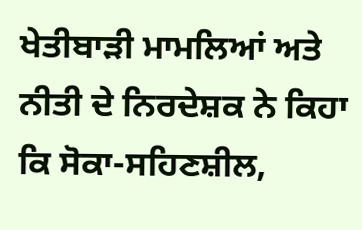ਖੇਤੀਬਾੜੀ ਮਾਮਲਿਆਂ ਅਤੇ ਨੀਤੀ ਦੇ ਨਿਰਦੇਸ਼ਕ ਨੇ ਕਿਹਾ ਕਿ ਸੋਕਾ-ਸਹਿਣਸ਼ੀਲ,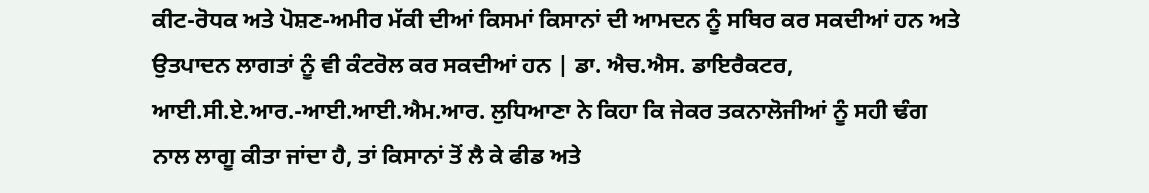ਕੀਟ-ਰੋਧਕ ਅਤੇ ਪੋਸ਼ਣ-ਅਮੀਰ ਮੱਕੀ ਦੀਆਂ ਕਿਸਮਾਂ ਕਿਸਾਨਾਂ ਦੀ ਆਮਦਨ ਨੂੰ ਸਥਿਰ ਕਰ ਸਕਦੀਆਂ ਹਨ ਅਤੇ ਉਤਪਾਦਨ ਲਾਗਤਾਂ ਨੂੰ ਵੀ ਕੰਟਰੋਲ ਕਰ ਸਕਦੀਆਂ ਹਨ | ਡਾ. ਐਚ.ਐਸ. ਡਾਇਰੈਕਟਰ, ਆਈ.ਸੀ.ਏ.ਆਰ.-ਆਈ.ਆਈ.ਐਮ.ਆਰ. ਲੁਧਿਆਣਾ ਨੇ ਕਿਹਾ ਕਿ ਜੇਕਰ ਤਕਨਾਲੋਜੀਆਂ ਨੂੰ ਸਹੀ ਢੰਗ ਨਾਲ ਲਾਗੂ ਕੀਤਾ ਜਾਂਦਾ ਹੈ, ਤਾਂ ਕਿਸਾਨਾਂ ਤੋਂ ਲੈ ਕੇ ਫੀਡ ਅਤੇ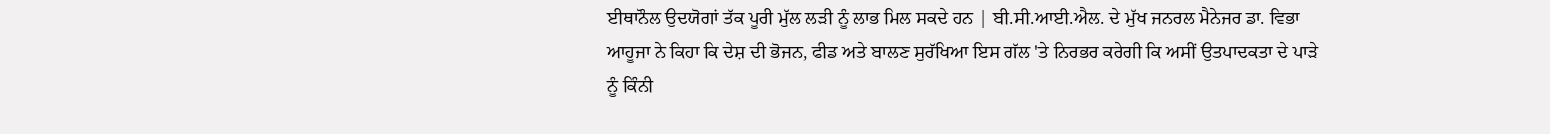ਈਥਾਨੌਲ ਉਦਯੋਗਾਂ ਤੱਕ ਪੂਰੀ ਮੁੱਲ ਲੜੀ ਨੂੰ ਲਾਭ ਮਿਲ ਸਕਦੇ ਹਨ | ਬੀ.ਸੀ.ਆਈ.ਐਲ. ਦੇ ਮੁੱਖ ਜਨਰਲ ਮੈਨੇਜਰ ਡਾ. ਵਿਭਾ ਆਹੂਜਾ ਨੇ ਕਿਹਾ ਕਿ ਦੇਸ਼ ਦੀ ਭੋਜਨ, ਫੀਡ ਅਤੇ ਬਾਲਣ ਸੁਰੱਖਿਆ ਇਸ ਗੱਲ 'ਤੇ ਨਿਰਭਰ ਕਰੇਗੀ ਕਿ ਅਸੀਂ ਉਤਪਾਦਕਤਾ ਦੇ ਪਾੜੇ ਨੂੰ ਕਿੰਨੀ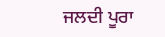ਜਲਦੀ ਪੂਰਾ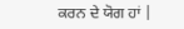ਕਰਨ ਦੇ ਯੋਗ ਹਾਂ |